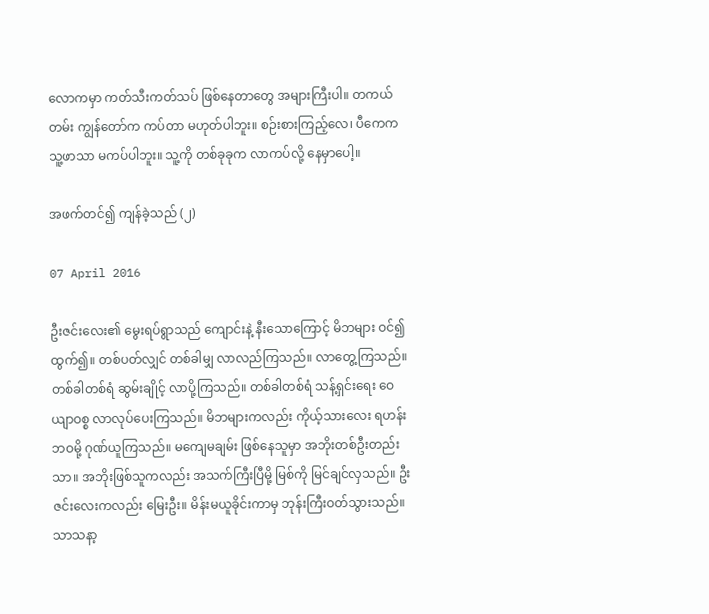လောကမှာ ကတ်သီးကတ်သပ် ဖြစ်နေတာတွေ အများကြီးပါ။ တကယ်တမ်း ကျွန်တော်က ကပ်တာ မဟုတ်ပါဘူး။ စဉ်းစားကြည့်လေ၊ ပီကေက သူ့ဖာသာ မကပ်ပါဘူး။ သူ့ကို တစ်ခုခုက လာကပ်လို့ နေမှာပေါ့။

အဖက်တင်၍ ကျန်ခဲ့သည် (၂)

07 April 2016

ဦးဇင်းလေး၏ မွေးရပ်ရွာသည် ကျောင်းနဲ့ နီးသောကြောင့် မိဘများ ဝင်၍ထွက်၍။ တစ်ပတ်လျှင် တစ်ခါမျှ လာလည်ကြသည်။ လာတွေ့ကြသည်။ တစ်ခါတစ်ရံ ဆွမ်းချိုင့် လာပို့ကြသည်။ တစ်ခါတစ်ရံ သန့်ရှင်းရေး ဝေယျာဝစ္စ လာလုပ်ပေးကြသည်။ မိဘများကလည်း ကိုယ့်သားလေး ရဟန်းဘဝမို့ ဂုဏ်ယူကြသည်။ မကျေမချမ်း ဖြစ်နေသူမှာ အဘိုးတစ်ဦးတည်းသာ။ အဘိုးဖြစ်သူကလည်း အသက်ကြီးပြီမို့ မြစ်ကို မြင်ချင်လှသည်။ ဦးဇင်းလေးကလည်း မြေးဦး။ မိန်းမယူခိုင်းကာမှ ဘုန်းကြီးဝတ်သွားသည်။ သာသနာ့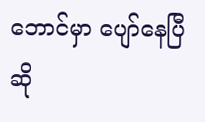ဘောင်မှာ ပျော်နေပြီ ဆို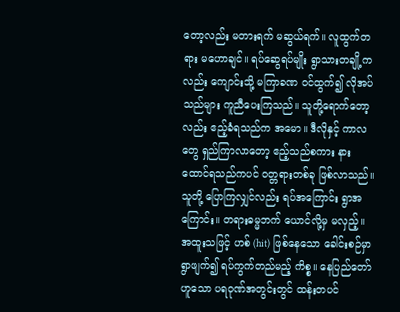တော့လည်း မတားရက် မဆွယ်ရက်။ လူထွက်တရား မဟောချင်။ ရပ်ဆွေရပ်မျိုး ရွာသားတချို့ကလည်း ကျောင်းသို့ မကြာခဏ ဝင်ထွက်၍ လိုအပ်သည်များ ကူညီပေးကြသည်။ သူတို့ရောက်တော့လည်း ဧည့်ခံရသည်က အမော။ ဒီလိုနှင့် ကာလတွေ ရှည်ကြာလာတော့ ဧည့်သည်စကား နားထောင်ရသည်ကပင် ဝတ္တရားတစ်ခု ဖြစ်လာသည်။ သူတို့ ပြောကြလျှင်လည်း ရပ်အကြောင်း ရွာအကြောင်း။ တရားဓမ္မဘက် ယောင်လို့မှ မလှည့်။ အထူးသဖြင့် ဟစ် (hit) ဖြစ်နေသော ခေါင်းစဉ်မှာ ရွာဖျက်၍ ရပ်ကွက်တည်မည့် ကိစ္စ။ နေပြည်တော်ဟူသော ပရဝုဏ်အတွင်းတွင် ထန်းတပင်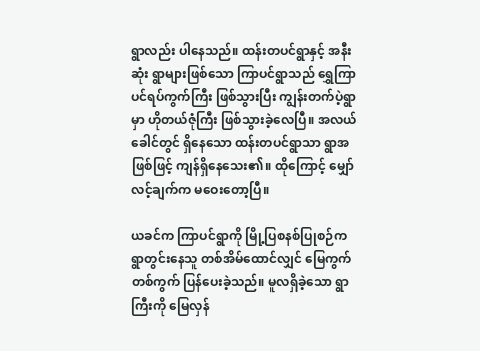ရွာလည်း ပါနေသည်။ ထန်းတပင်ရွာနှင့် အနီးဆုံး ရွာများဖြစ်သော ကြာပင်ရွာသည် ရွှေကြာပင်ရပ်ကွက်ကြီး ဖြစ်သွားပြီး ကျွန်းတက်ပဲ့ရွာမှာ ဟိုတယ်ဇုံကြီး ဖြစ်သွားခဲ့လေပြီ။ အလယ်ခေါင်တွင် ရှိနေသော ထန်းတပင်ရွာသာ ရွာအဖြစ်ဖြင့် ကျန်ရှိနေသေး၏။ ထိုကြောင့် မျှော်လင့်ချက်က မဝေးတော့ပြီ။

ယခင်က ကြာပင်ရွာကို မြို့ပြစနစ်ပြုစဉ်က ရွာတွင်းနေသူ တစ်အိမ်ထောင်လျှင် မြေကွက်တစ်ကွက် ပြန်ပေးခဲ့သည်။ မူလရှိခဲ့သော ရွာကြီးကို မြေလှန်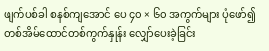ဖျက်ပစ်ခါ စနစ်ကျအောင် ပေ ၄၀ × ၆၀ အကွက်များ ပုံဖော်၍ တစ်အိမ်ထောင်တစ်ကွက်နှုန်း လျှော်ပေးခဲ့ခြင်း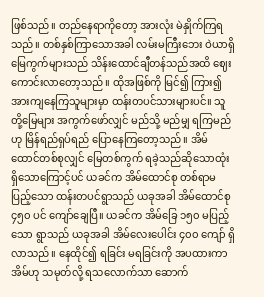ဖြစ်သည်။ တည်နေရာကိုတော့ အားလုံး မဲနှိုက်ကြရသည်။ တစ်နှစ်ကြာသောအခါ လမ်းမကြီးဘေး ဝဲယာရှိ မြေကွက်များသည် သိန်းထောင်ချီတန်သည်အထိ ဈေးကောင်းလာတော့သည်။ ထိုအဖြစ်ကို မြင်၍ ကြား၍ အားကျနေကြသူများမှာ ထန်းတပင်သားများပင်။ သူတို့မြေများ အကွက်ဖော်လျှင် မည်သို့ မည်မျှ ရကြမည်ဟု မြိန်ရည်ရှပ်ရည် ပြောနေကြတော့သည်။ အိမ်ထောင်တစ်စုလျှင် မြေတစ်ကွက် ရခဲ့သည်ဆိုသောထုံး ရှိသောကြောင့်ပင် ယခင်က အိမ်ထောင်စု တစ်ရာမပြည့်သော ထန်းတပင်ရွာသည် ယခုအခါ အိမ်ထောင်စု ၄၅၀ ပင် ကျော်ချေပြီ။ ယခင်က အိမ်ခြေ ၁၅၀ မပြည့်သော ရွာသည် ယခုအခါ အိမ်လေးပေါင်း ၄၀၀ ကျော် ရှိလာသည်။ နေထိုင်၍ ရခြင်း မရခြင်းကို အပထားကာ အိမ်ဟု သမုတ်လို့ ရသလောက်သာ ဆောက်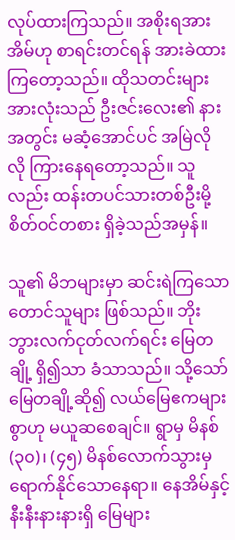လုပ်ထားကြသည်။ အစိုးရအား အိမ်ဟု စာရင်းတင်ရန် အားခဲထားကြတော့သည်။ ထိုသတင်းများ အားလုံးသည် ဦးဇင်းလေး၏ နားအတွင်း မဆံ့အောင်ပင် အမြဲလိုလို ကြားနေရတော့သည်။ သူလည်း ထန်းတပင်သားတစ်ဦးမို့ စိတ်ဝင်တစား ရှိခဲ့သည်အမှန်။

သူ၏ မိဘများမှာ ဆင်းရဲကြသော တောင်သူများ ဖြစ်သည်။ ဘိုးဘွားလက်ငုတ်လက်ရင်း မြေတချို့ ရှိ၍သာ ခံသာသည်။ သို့သော် မြေတချို့ဆို၍ လယ်မြေဧကများစွာဟု မယူဆစေချင်။ ရွာမှ မိနစ် (၃၀)၊ (၄၅) မိနစ်လောက်သွားမှ ရောက်နိုင်သောနေရာ။ နေအိမ်နှင့် နီးနီးနားနားရှိ မြေများ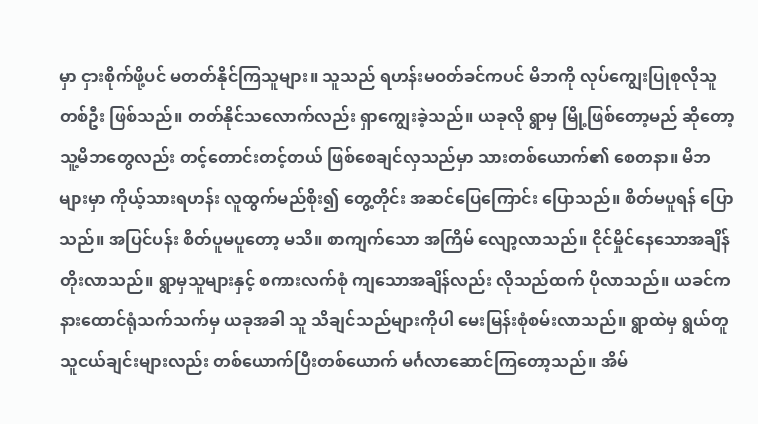မှာ ငှားစိုက်ဖို့ပင် မတတ်နိုင်ကြသူများ။ သူသည် ရဟန်းမဝတ်ခင်ကပင် မိဘကို လုပ်ကျွေးပြုစုလိုသူတစ်ဦး ဖြစ်သည်။ တတ်နိုင်သလောက်လည်း ရှာကျွေးခဲ့သည်။ ယခုလို ရွာမှ မြို့ဖြစ်တော့မည် ဆိုတော့ သူ့မိဘတွေလည်း တင့်တောင်းတင့်တယ် ဖြစ်စေချင်လှသည်မှာ သားတစ်ယောက်၏ စေတနာ။ မိဘများမှာ ကိုယ့်သားရဟန်း လူထွက်မည်စိုး၍ တွေ့တိုင်း အဆင်ပြေကြောင်း ပြောသည်။ စိတ်မပူရန် ပြောသည်။ အပြင်ပန်း စိတ်ပူမပူတော့ မသိ။ စာကျက်သော အကြိမ် လျော့လာသည်။ ငိုင်မှိုင်နေသောအချိန် တိုးလာသည်။ ရွာမှသူများနှင့် စကားလက်စုံ ကျသောအချိန်လည်း လိုသည်ထက် ပိုလာသည်။ ယခင်က နားထောင်ရုံသက်သက်မှ ယခုအခါ သူ သိချင်သည်များကိုပါ မေးမြန်းစုံစမ်းလာသည်။ ရွာထဲမှ ရွယ်တူသူငယ်ချင်းများလည်း တစ်ယောက်ပြီးတစ်ယောက် မင်္ဂလာဆောင်ကြတော့သည်။ အိမ်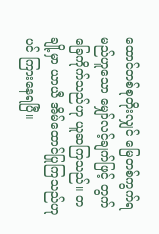ထောင်တစ်စုတိုးလျှင် မြေတစ်ကွက်ရမည်ဟူသော မျှော်လင့်ချက်ဖြင့် တွက်ခြေကိုက်သည်ဟု ယူဆကြသည်။ တချို့မှာ ယာယီ အိမ်ထောင်ပြုကြသည်ဟုပင် ကြားနေရပြီ။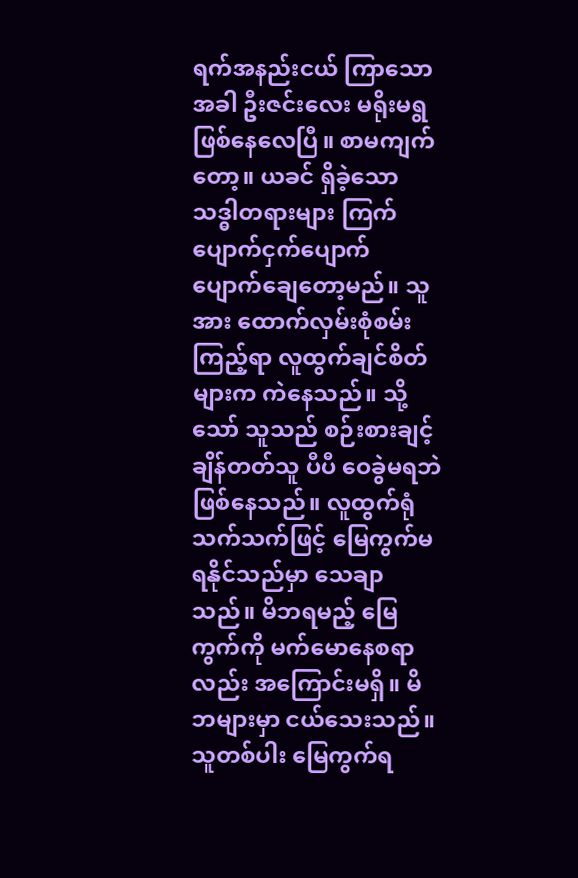ရက်အနည်းငယ် ကြာသောအခါ ဦးဇင်းလေး မရိုးမရွ ဖြစ်နေလေပြီ။ စာမကျက်တော့။ ယခင် ရှိခဲ့သော သဒ္ဓါတရားများ ကြက်ပျောက်ငှက်ပျောက် ပျောက်ချေတော့မည်။ သူအား ထောက်လှမ်းစုံစမ်းကြည့်ရာ လူထွက်ချင်စိတ်များက ကဲနေသည်။ သို့သော် သူသည် စဉ်းစားချင့်ချိန်တတ်သူ ပီပီ ဝေခွဲမရဘဲ ဖြစ်နေသည်။ လူထွက်ရုံသက်သက်ဖြင့် မြေကွက်မရနိုင်သည်မှာ သေချာသည်။ မိဘရမည့် မြေကွက်ကို မက်မောနေစရာလည်း အကြောင်းမရှိ။ မိဘများမှာ ငယ်သေးသည်။ သူတစ်ပါး မြေကွက်ရ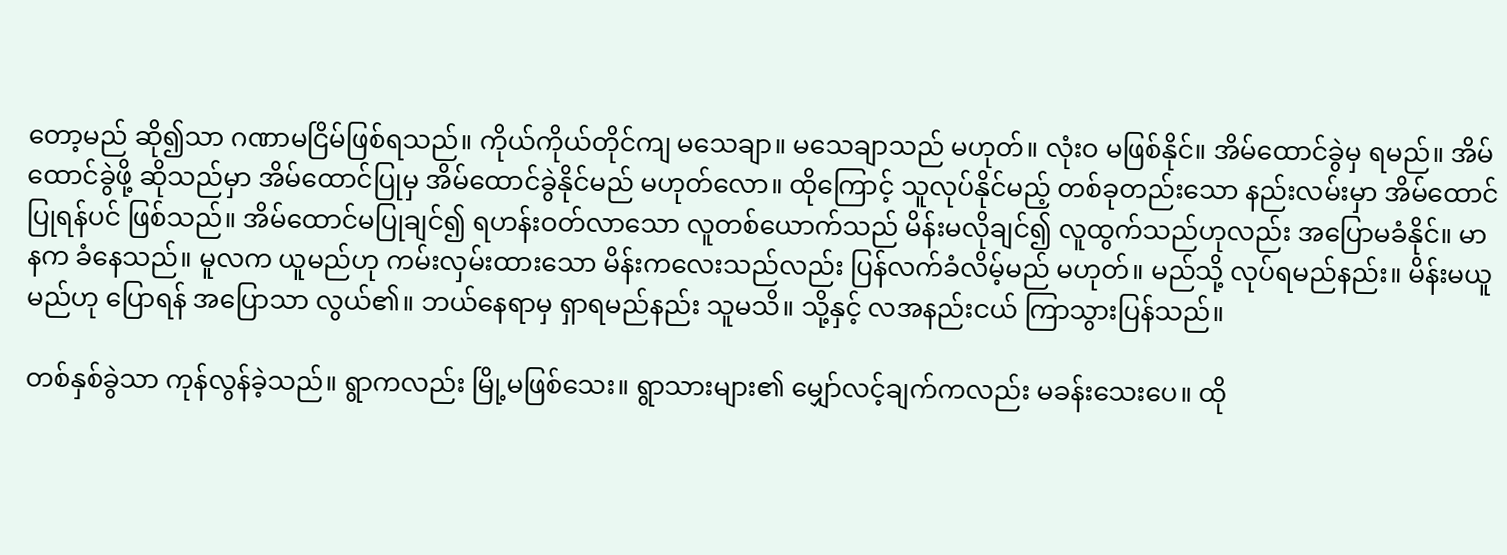တော့မည် ဆို၍သာ ဂဏာမငြိမ်ဖြစ်ရသည်။ ကိုယ်ကိုယ်တိုင်ကျ မသေချာ။ မသေချာသည် မဟုတ်။ လုံးဝ မဖြစ်နိုင်။ အိမ်ထောင်ခွဲမှ ရမည်။ အိမ်ထောင်ခွဲဖို့ ဆိုသည်မှာ အိမ်ထောင်ပြုမှ အိမ်ထောင်ခွဲနိုင်မည် မဟုတ်လော။ ထိုကြောင့် သူလုပ်နိုင်မည့် တစ်ခုတည်းသော နည်းလမ်းမှာ အိမ်ထောင်ပြုရန်ပင် ဖြစ်သည်။ အိမ်ထောင်မပြုချင်၍ ရဟန်းဝတ်လာသော လူတစ်ယောက်သည် မိန်းမလိုချင်၍ လူထွက်သည်ဟုလည်း အပြောမခံနိုင်။ မာနက ခံနေသည်။ မူလက ယူမည်ဟု ကမ်းလှမ်းထားသော မိန်းကလေးသည်လည်း ပြန်လက်ခံလိမ့်မည် မဟုတ်။ မည်သို့ လုပ်ရမည်နည်း။ မိန်းမယူမည်ဟု ပြောရန် အပြောသာ လွယ်၏။ ဘယ်နေရာမှ ရှာရမည်နည်း သူမသိ။ သို့နှင့် လအနည်းငယ် ကြာသွားပြန်သည်။

တစ်နှစ်ခွဲသာ ကုန်လွန်ခဲ့သည်။ ရွာကလည်း မြို့မဖြစ်သေး။ ရွာသားများ၏ မျှော်လင့်ချက်ကလည်း မခန်းသေးပေ။ ထို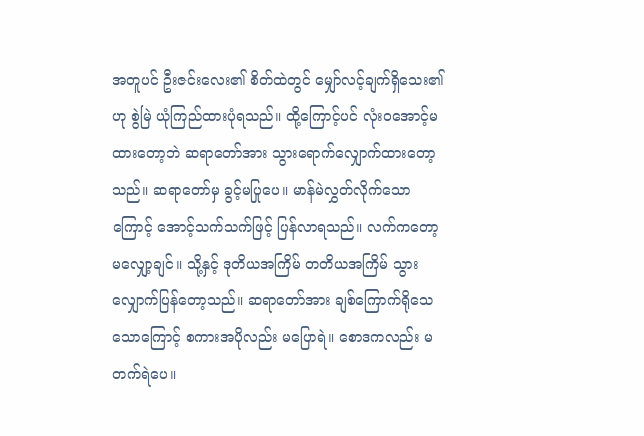အတူပင် ဦးဇင်းလေး၏ စိတ်ထဲတွင် မျှော်လင့်ချက်ရှိသေး၏ ဟု စွဲမြဲ ယုံကြည်ထားပုံရသည်။ ထို့ကြောင့်ပင် လုံးဝအောင့်မထားတော့ဘဲ ဆရာတော်အား သွားရောက်လျှောက်ထားတော့သည်။ ဆရာတော်မှ ခွင့်မပြုပေ။ မာန်မဲလွှတ်လိုက်သောကြောင့် အောင့်သက်သက်ဖြင့် ပြန်လာရသည်။ လက်ကတော့ မလျှော့ချင်။ သို့နှင့် ဒုတိယအကြိမ် တတိယအကြိမ် သွားလျှောက်ပြန်တော့သည်။ ဆရာတော်အား ချစ်ကြောက်ရိုသေသောကြောင့် စကားအပိုလည်း မပြောရဲ။ စောဒကလည်း မတက်ရဲပေ။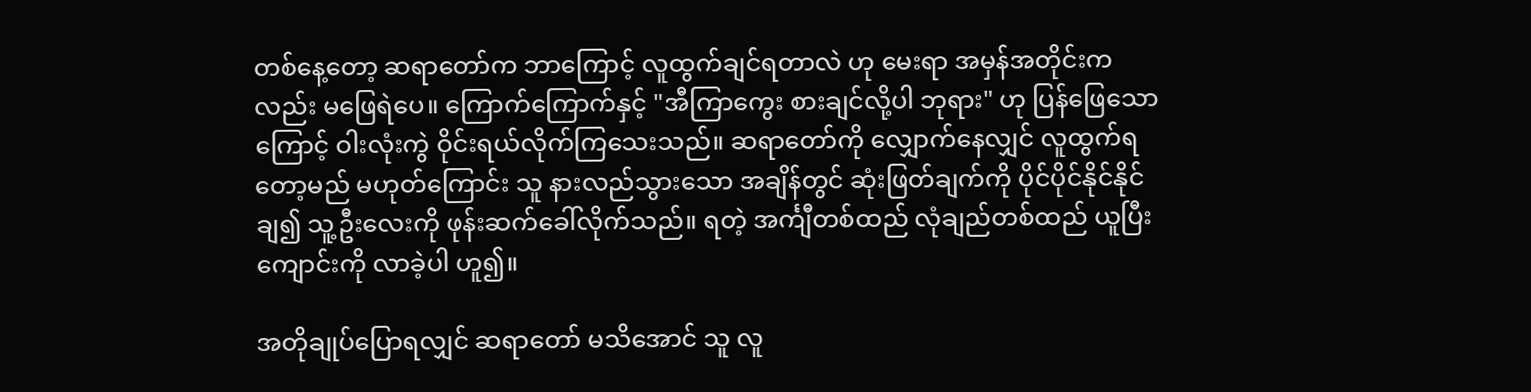တစ်နေ့တော့ ဆရာတော်က ဘာကြောင့် လူထွက်ချင်ရတာလဲ ဟု မေးရာ အမှန်အတိုင်းကလည်း မဖြေရဲပေ။ ကြောက်ကြောက်နှင့် "အီကြာကွေး စားချင်လို့ပါ ဘုရား" ဟု ပြန်ဖြေသောကြောင့် ဝါးလုံးကွဲ ဝိုင်းရယ်လိုက်ကြသေးသည်။ ဆရာတော်ကို လျှောက်နေလျှင် လူထွက်ရတော့မည် မဟုတ်ကြောင်း သူ နားလည်သွားသော အချိန်တွင် ဆုံးဖြတ်ချက်ကို ပိုင်ပိုင်နိုင်နိုင် ချ၍ သူ့ဦးလေးကို ဖုန်းဆက်ခေါ်လိုက်သည်။ ရတဲ့ အင်္ကျီတစ်ထည် လုံချည်တစ်ထည် ယူပြီး ကျောင်းကို လာခဲ့ပါ ဟူ၍။

အတိုချုပ်ပြောရလျှင် ဆရာတော် မသိအောင် သူ လူ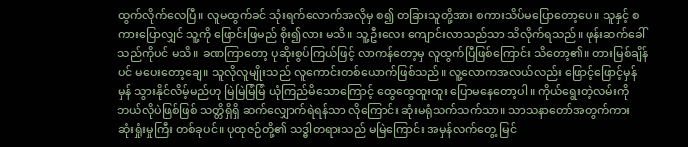ထွက်လိုက်လေပြီ။ လူမထွက်ခင် သုံးရက်လောက်အလိုမှ စ၍ တခြားသူတို့အား စကားသိပ်မပြောတော့ပေ။ သူနှင့် စကားပြောလျှင် သူ့ကို ဖြောင်းဖြမည် စိုး၍လား မသိ။ သူ့ဦးလေး ကျောင်းလာသည်သာ သိလိုက်ရသည်။ ဖုန်းဆက်ခေါ်သည်ကိုပင် မသိ။ ခဏကြာတော့ ပုဆိုးစွပ်ကြယ်ဖြင့် လာကန်တော့မှ လူထွက်ပြီဖြစ်ကြောင်း သိတော့၏။ တားမြစ်ချိန်ပင် မပေးတော့ချေ။ သူလိုလူမျိုးသည် လူကောင်းတစ်ယောက်ဖြစ်သည်။ လူ့လောကအလယ်လည်း ဖြောင့်ဖြောင့်မှန်မှန် သွားနိုင်လိမ့်မည်ဟု မြဲမြဲမြံမြံ ယုံကြည်မိသောကြောင့် ထွေထွေထူးထူး ပြောမနေတော့ပါ။ ကိုယ်ရွေးတဲ့လမ်းကို ဘယ်လိုပဲဖြစ်ဖြစ် သတ္တိရှိရှိ ဆက်လျှောက်ရဲရန်သာ လိုကြောင်း ဆုံးမရုံသက်သက်သာ။ သာသနာတော်အတွက်ကား ဆုံးရှုံးမှုကြီး တစ်ခုပင်။ ပုထုဇဉ်တို့၏ သဒ္ဓါတရားသည် မမြဲကြောင်း အမှန်လက်တွေ့ မြင်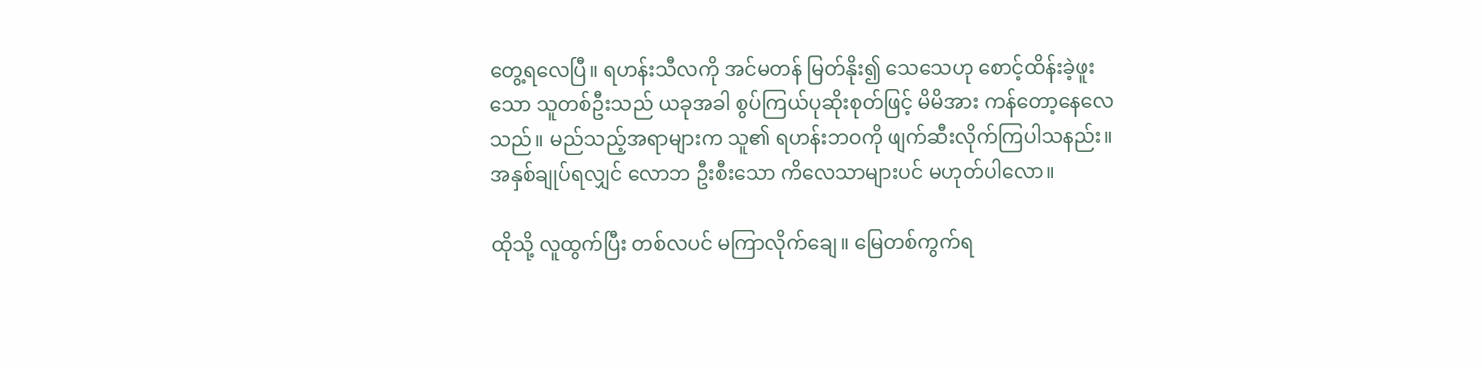တွေ့ရလေပြီ။ ရဟန်းသီလကို အင်မတန် မြတ်နိုး၍ သေသေဟု စောင့်ထိန်းခဲ့ဖူးသော သူတစ်ဦးသည် ယခုအခါ စွပ်ကြယ်ပုဆိုးစုတ်ဖြင့် မိမိအား ကန်တော့နေလေသည်။ မည်သည့်အရာများက သူ၏ ရဟန်းဘဝကို ဖျက်ဆီးလိုက်ကြပါသနည်း။ အနှစ်ချုပ်ရလျှင် လောဘ ဦးစီးသော ကိလေသာများပင် မဟုတ်ပါလော။

ထိုသို့ လူထွက်ပြီး တစ်လပင် မကြာလိုက်ချေ။ မြေတစ်ကွက်ရ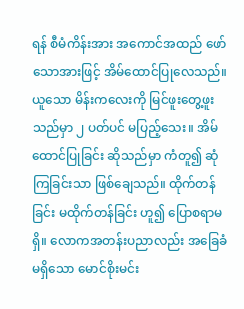ရန် စီမံကိန်းအား အကောင်အထည် ဖော်သောအားဖြင့် အိမ်ထောင်ပြုလေသည်။ ယူသော မိန်းကလေးကို မြင်ဖူးတွေ့ဖူးသည်မှာ ၂ ပတ်ပင် မပြည့်သေး။ အိမ်ထောင်ပြုခြင်း ဆိုသည်မှာ ကံတူ၍ ဆုံကြခြင်းသာ ဖြစ်ချေသည်။ ထိုက်တန်ခြင်း မထိုက်တန်ခြင်း ဟူ၍ ပြောစရာမရှိ။ လောကအတန်းပညာလည်း အခြေခံမရှိသော မောင်စိုးမင်း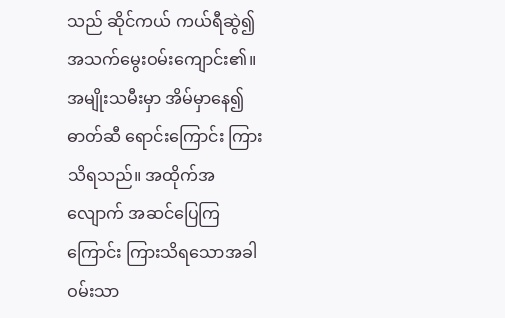သည် ဆိုင်ကယ် ကယ်ရီဆွဲ၍ အသက်မွေးဝမ်းကျောင်း၏။ အမျိုးသမီးမှာ အိမ်မှာနေ၍ ဓာတ်ဆီ ရောင်းကြောင်း ကြားသိရသည်။ အထိုက်အလျောက် အဆင်ပြေကြကြောင်း ကြားသိရသောအခါ ဝမ်းသာ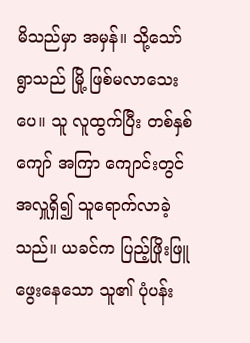မိသည်မှာ အမှန်။ သို့သော် ရွာသည် မြို့ ဖြစ်မလာသေးပေ။ သူ လူထွက်ပြီး တစ်နှစ်ကျော် အကြာ ကျောင်းတွင် အလှူရှိ၍ သူရောက်လာခဲ့သည်။ ယခင်က ပြည့်ဖြိုးဖြူဖွေးနေသော သူ၏ ပုံပန်း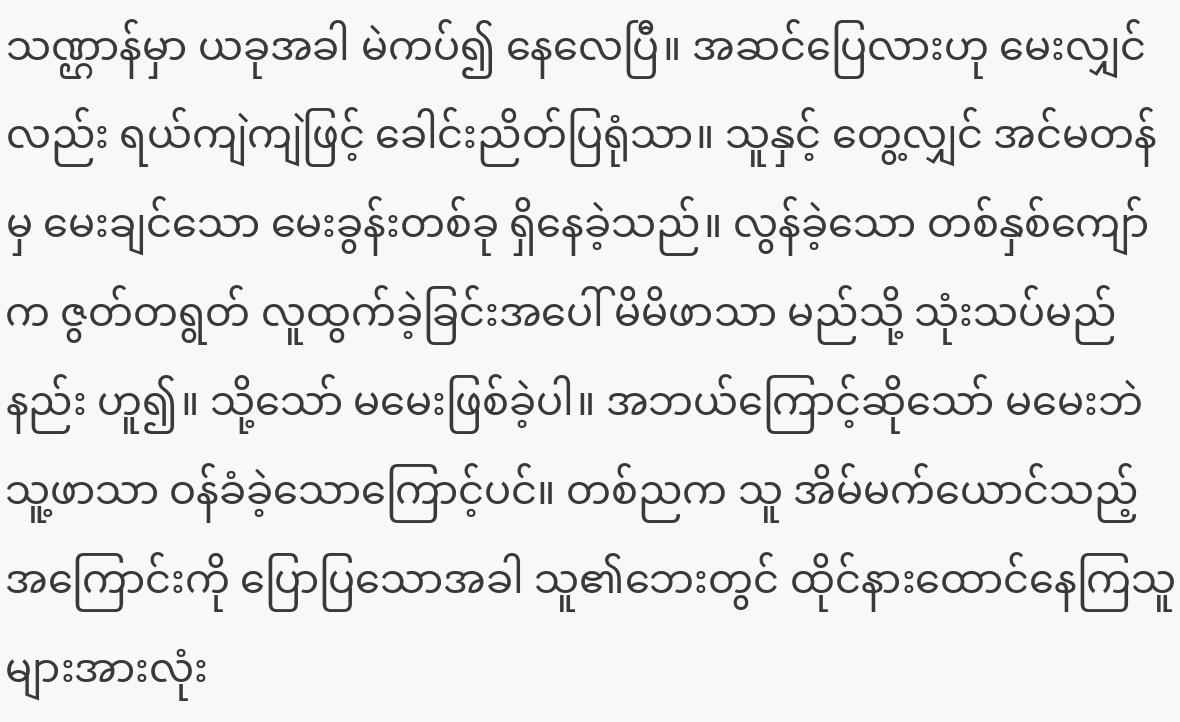သဏ္ဌာန်မှာ ယခုအခါ မဲကပ်၍ နေလေပြီ။ အဆင်ပြေလားဟု မေးလျှင်လည်း ရယ်ကျဲကျဲဖြင့် ခေါင်းညိတ်ပြရုံသာ။ သူနှင့် တွေ့လျှင် အင်မတန်မှ မေးချင်သော မေးခွန်းတစ်ခု ရှိနေခဲ့သည်။ လွန်ခဲ့သော တစ်နှစ်ကျော်က ဇွတ်တရွတ် လူထွက်ခဲ့ခြင်းအပေါ် မိမိဖာသာ မည်သို့ သုံးသပ်မည်နည်း ဟူ၍။ သို့သော် မမေးဖြစ်ခဲ့ပါ။ အဘယ်ကြောင့်ဆိုသော် မမေးဘဲ သူ့ဖာသာ ဝန်ခံခဲ့သောကြောင့်ပင်။ တစ်ညက သူ အိမ်မက်ယောင်သည့်အကြောင်းကို ပြောပြသောအခါ သူ၏ဘေးတွင် ထိုင်နားထောင်နေကြသူများအားလုံး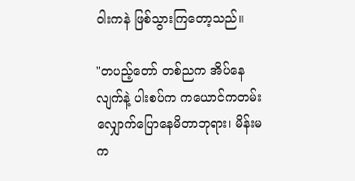ဝါးကနဲ ဖြစ်သွားကြတော့သည်။

"တပည့်တော် တစ်ညက အိပ်နေလျက်နဲ့ ပါးစပ်က ကယောင်ကတမ်း လျှောက်ပြောနေမိတာဘုရား၊ မိန်းမက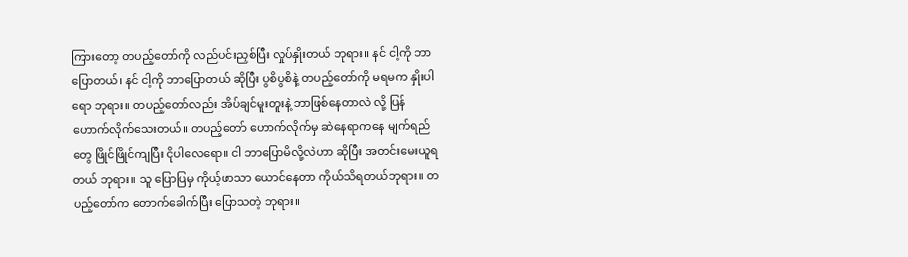ကြားတော့ တပည့်တော်ကို လည်ပင်းညှစ်ပြီး လှုပ်နှိုးတယ် ဘုရား။ နင် ငါ့ကို ဘာပြောတယ်၊ နင် ငါ့ကို ဘာပြောတယ် ဆိုပြီး ပွစိပွစိနဲ့ တပည့်တော်ကို မရမက နှိုးပါရော ဘုရား။ တပည့်တော်လည်း အိပ်ချင်မူးတူးနဲ့ ဘာဖြစ်နေတာလဲ လို့ ပြန်ဟောက်လိုက်သေးတယ်။ တပည့်တော် ဟောက်လိုက်မှ ဆဲနေရာကနေ မျက်ရည်တွေ ဖြိုင်ဖြိုင်ကျပြီး ငိုပါလေရော။ ငါ ဘာပြောမိလို့လဲဟာ ဆိုပြီး အတင်းမေးယူရတယ် ဘုရား။ သူ ပြောပြမှ ကိုယ့်ဖာသာ ယောင်နေတာ ကိုယ်သိရတယ်ဘုရား။ တပည့်တော်က တောက်ခေါက်ပြီး ပြောသတဲ့ ဘုရား။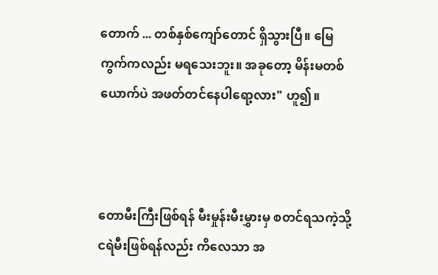တောက် ... တစ်နှစ်ကျော်တောင် ရှိသွားပြီ။ မြေကွက်ကလည်း မရသေးဘူး။ အခုတော့ မိန်းမတစ်ယောက်ပဲ အဖတ်တင်နေပါရော့လား" ဟူ၍။



တောမီးကြီးဖြစ်ရန် မီးမှုန်းမီးမွှားမှ စတင်ရသကဲ့သို့
ငရဲမီးဖြစ်ရန်လည်း ကိလေသာ အ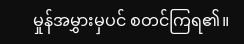မှုန်အမွှားမှပင် စတင်ကြရ၏။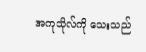အကုသိုလ်ကို သေးသည်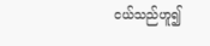ငယ်သည်ဟူ၍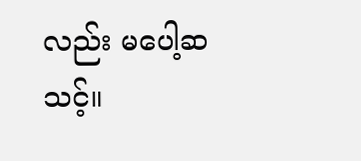လည်း မပေါ့ဆသင့်။